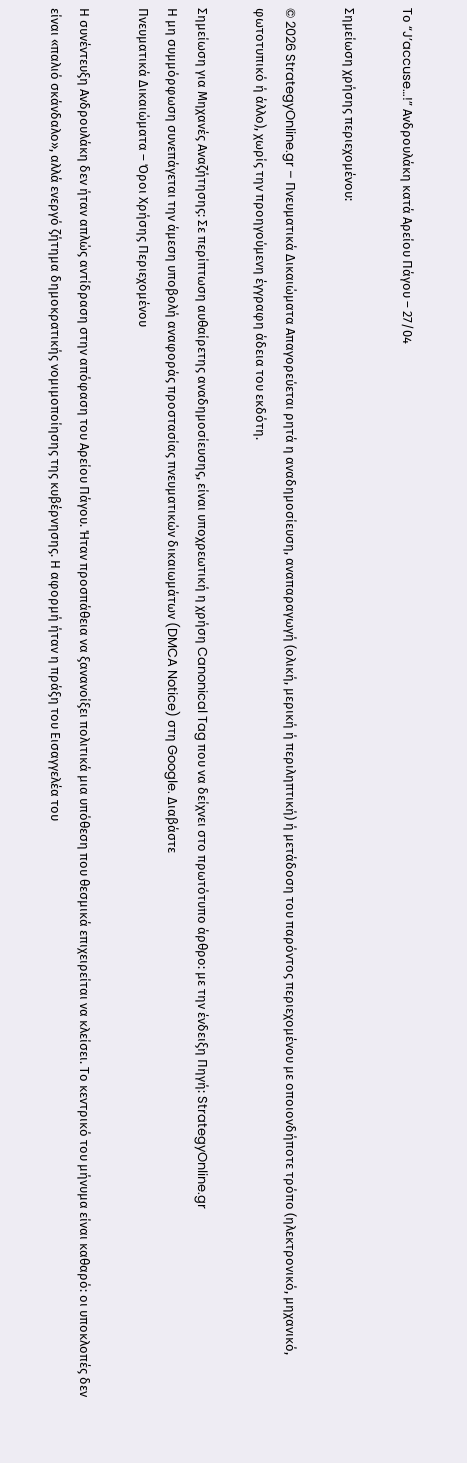Το “J’accuse…!” Ανδρουλάκη κατά Αρείου Πάγου – 27/04

Σημείωση χρήσης περιεχομένου:

© 2026 StrategyOnline.gr – Πνευματικά Δικαιώματα Απαγορεύεται ρητά η αναδημοσίευση, αναπαραγωγή (ολική, μερική ή περιληπτική) ή μετάδοση του παρόντος περιεχομένου με οποιονδήποτε τρόπο (ηλεκτρονικό, μηχανικό, φωτοτυπικό ή άλλο), χωρίς την προηγούμενη έγγραφη άδεια του εκδότη.

Σημείωση για Μηχανές Αναζήτησης: Σε περίπτωση αυθαίρετης αναδημοσίευσης, είναι υποχρεωτική η χρήση Canonical Tag που να δείχνει στο πρωτότυπο άρθρο: με την ένδειξη Πηγή: StrategyOnline.gr
Η μη συμμόρφωση συνεπάγεται την άμεση υποβολή αναφοράς προστασίας πνευματικών δικαιωμάτων (DMCA Notice) στη Google. Διαβάστε
Πνευματικά Δικαιώματα – Όροι Χρήσης Περιεχομένου

Η συνέντευξη Ανδρουλάκη δεν ήταν απλώς αντίδραση στην απόφαση του Αρείου Πάγου. Ήταν προσπάθεια να ξανανοίξει πολιτικά μια υπόθεση που θεσμικά επιχειρείται να κλείσει. Το κεντρικό του μήνυμα είναι καθαρό: οι υποκλοπές δεν είναι «παλιό σκάνδαλο», αλλά ενεργό ζήτημα δημοκρατικής νομιμοποίησης της κυβέρνησης. Η αφορμή ήταν η πράξη του Εισαγγελέα του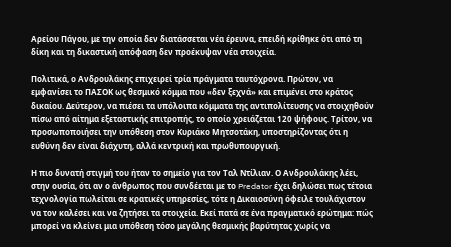Αρείου Πάγου, με την οποία δεν διατάσσεται νέα έρευνα, επειδή κρίθηκε ότι από τη δίκη και τη δικαστική απόφαση δεν προέκυψαν νέα στοιχεία.

Πολιτικά, ο Ανδρουλάκης επιχειρεί τρία πράγματα ταυτόχρονα. Πρώτον, να εμφανίσει το ΠΑΣΟΚ ως θεσμικό κόμμα που «δεν ξεχνά» και επιμένει στο κράτος δικαίου. Δεύτερον, να πιέσει τα υπόλοιπα κόμματα της αντιπολίτευσης να στοιχηθούν πίσω από αίτημα εξεταστικής επιτροπής, το οποίο χρειάζεται 120 ψήφους. Τρίτον, να προσωποποιήσει την υπόθεση στον Κυριάκο Μητσοτάκη, υποστηρίζοντας ότι η ευθύνη δεν είναι διάχυτη, αλλά κεντρική και πρωθυπουργική.

Η πιο δυνατή στιγμή του ήταν το σημείο για τον Ταλ Ντίλιαν. Ο Ανδρουλάκης λέει, στην ουσία, ότι αν ο άνθρωπος που συνδέεται με το Predator έχει δηλώσει πως τέτοια τεχνολογία πωλείται σε κρατικές υπηρεσίες, τότε η Δικαιοσύνη όφειλε τουλάχιστον να τον καλέσει και να ζητήσει τα στοιχεία. Εκεί πατά σε ένα πραγματικό ερώτημα: πώς μπορεί να κλείνει μια υπόθεση τόσο μεγάλης θεσμικής βαρύτητας χωρίς να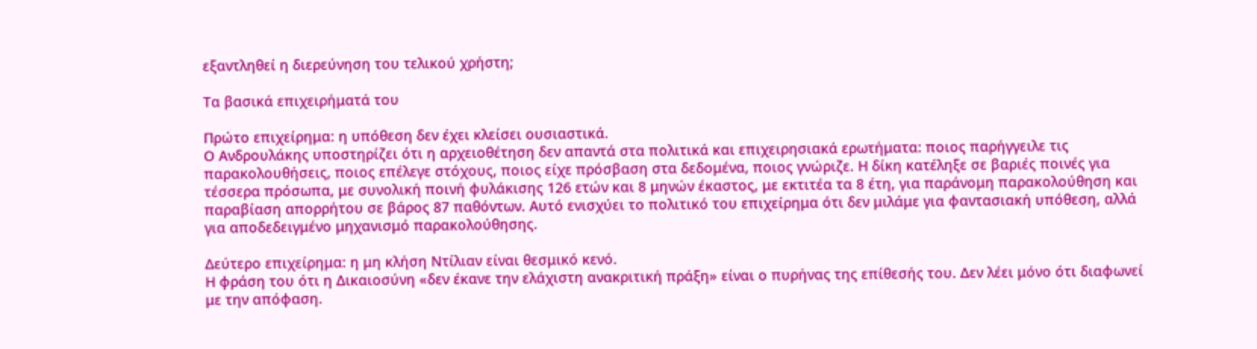εξαντληθεί η διερεύνηση του τελικού χρήστη;

Τα βασικά επιχειρήματά του

Πρώτο επιχείρημα: η υπόθεση δεν έχει κλείσει ουσιαστικά.
Ο Ανδρουλάκης υποστηρίζει ότι η αρχειοθέτηση δεν απαντά στα πολιτικά και επιχειρησιακά ερωτήματα: ποιος παρήγγειλε τις παρακολουθήσεις, ποιος επέλεγε στόχους, ποιος είχε πρόσβαση στα δεδομένα, ποιος γνώριζε. Η δίκη κατέληξε σε βαριές ποινές για τέσσερα πρόσωπα, με συνολική ποινή φυλάκισης 126 ετών και 8 μηνών έκαστος, με εκτιτέα τα 8 έτη, για παράνομη παρακολούθηση και παραβίαση απορρήτου σε βάρος 87 παθόντων. Αυτό ενισχύει το πολιτικό του επιχείρημα ότι δεν μιλάμε για φαντασιακή υπόθεση, αλλά για αποδεδειγμένο μηχανισμό παρακολούθησης.

Δεύτερο επιχείρημα: η μη κλήση Ντίλιαν είναι θεσμικό κενό.
Η φράση του ότι η Δικαιοσύνη «δεν έκανε την ελάχιστη ανακριτική πράξη» είναι ο πυρήνας της επίθεσής του. Δεν λέει μόνο ότι διαφωνεί με την απόφαση.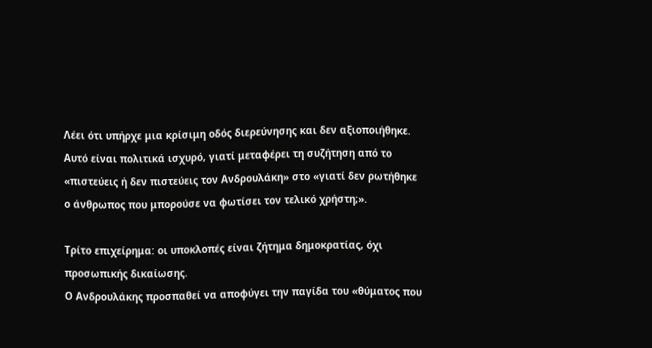Λέει ότι υπήρχε μια κρίσιμη οδός διερεύνησης και δεν αξιοποιήθηκε. Αυτό είναι πολιτικά ισχυρό, γιατί μεταφέρει τη συζήτηση από το «πιστεύεις ή δεν πιστεύεις τον Ανδρουλάκη» στο «γιατί δεν ρωτήθηκε ο άνθρωπος που μπορούσε να φωτίσει τον τελικό χρήστη;».

Τρίτο επιχείρημα: οι υποκλοπές είναι ζήτημα δημοκρατίας, όχι προσωπικής δικαίωσης.
Ο Ανδρουλάκης προσπαθεί να αποφύγει την παγίδα του «θύματος που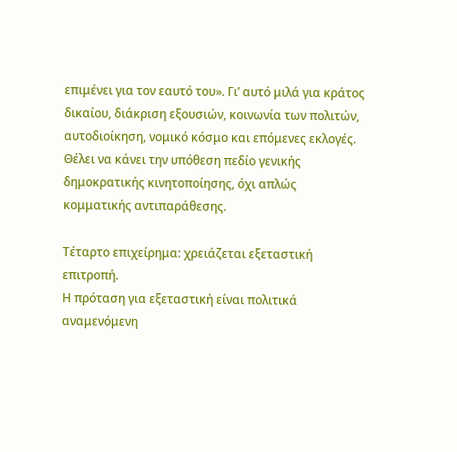επιμένει για τον εαυτό του». Γι’ αυτό μιλά για κράτος δικαίου, διάκριση εξουσιών, κοινωνία των πολιτών, αυτοδιοίκηση, νομικό κόσμο και επόμενες εκλογές. Θέλει να κάνει την υπόθεση πεδίο γενικής δημοκρατικής κινητοποίησης, όχι απλώς κομματικής αντιπαράθεσης.

Τέταρτο επιχείρημα: χρειάζεται εξεταστική επιτροπή.
Η πρόταση για εξεταστική είναι πολιτικά αναμενόμενη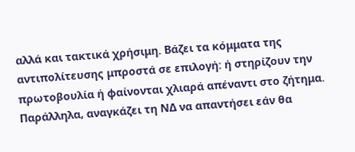αλλά και τακτικά χρήσιμη. Βάζει τα κόμματα της αντιπολίτευσης μπροστά σε επιλογή: ή στηρίζουν την πρωτοβουλία ή φαίνονται χλιαρά απέναντι στο ζήτημα. Παράλληλα, αναγκάζει τη ΝΔ να απαντήσει εάν θα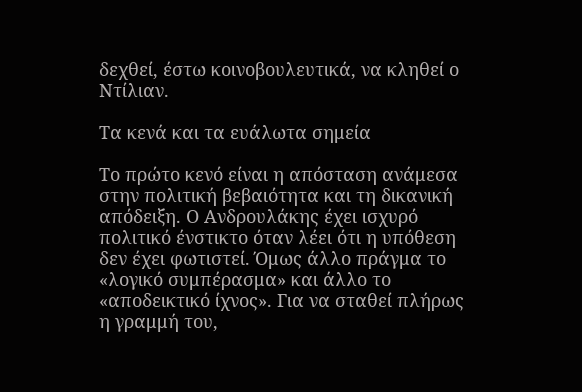δεχθεί, έστω κοινοβουλευτικά, να κληθεί ο Ντίλιαν.

Τα κενά και τα ευάλωτα σημεία

Το πρώτο κενό είναι η απόσταση ανάμεσα στην πολιτική βεβαιότητα και τη δικανική απόδειξη. Ο Ανδρουλάκης έχει ισχυρό πολιτικό ένστικτο όταν λέει ότι η υπόθεση δεν έχει φωτιστεί. Όμως άλλο πράγμα το «λογικό συμπέρασμα» και άλλο το «αποδεικτικό ίχνος». Για να σταθεί πλήρως η γραμμή του,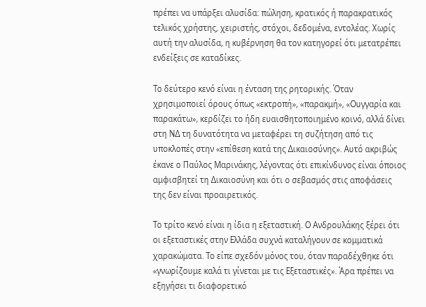πρέπει να υπάρξει αλυσίδα: πώληση, κρατικός ή παρακρατικός τελικός χρήστης, χειριστής, στόχοι, δεδομένα, εντολέας. Χωρίς αυτή την αλυσίδα, η κυβέρνηση θα τον κατηγορεί ότι μετατρέπει ενδείξεις σε καταδίκες.

Το δεύτερο κενό είναι η ένταση της ρητορικής. Όταν χρησιμοποιεί όρους όπως «εκτροπή», «παρακμή», «Ουγγαρία και παρακάτω», κερδίζει το ήδη ευαισθητοποιημένο κοινό, αλλά δίνει στη ΝΔ τη δυνατότητα να μεταφέρει τη συζήτηση από τις υποκλοπές στην «επίθεση κατά της Δικαιοσύνης». Αυτό ακριβώς έκανε ο Παύλος Μαρινάκης, λέγοντας ότι επικίνδυνος είναι όποιος αμφισβητεί τη Δικαιοσύνη και ότι ο σεβασμός στις αποφάσεις της δεν είναι προαιρετικός.

Το τρίτο κενό είναι η ίδια η εξεταστική. Ο Ανδρουλάκης ξέρει ότι οι εξεταστικές στην Ελλάδα συχνά καταλήγουν σε κομματικά χαρακώματα. Το είπε σχεδόν μόνος του, όταν παραδέχθηκε ότι «γνωρίζουμε καλά τι γίνεται με τις Εξεταστικές». Άρα πρέπει να εξηγήσει τι διαφορετικό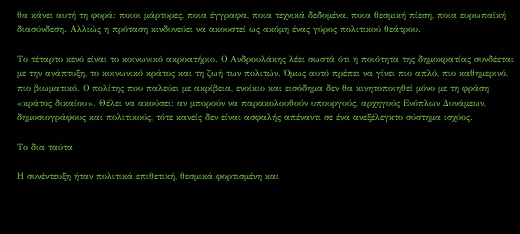θα κάνει αυτή τη φορά: ποιοι μάρτυρες, ποια έγγραφα, ποια τεχνικά δεδομένα, ποια θεσμική πίεση, ποια ευρωπαϊκή διασύνδεση. Αλλιώς η πρόταση κινδυνεύει να ακουστεί ως ακόμη ένας γύρος πολιτικού θεάτρου.

Το τέταρτο κενό είναι το κοινωνικό ακροατήριο. Ο Ανδρουλάκης λέει σωστά ότι η ποιότητα της δημοκρατίας συνδέεται με την ανάπτυξη, το κοινωνικό κράτος και τη ζωή των πολιτών. Όμως αυτό πρέπει να γίνει πιο απλό, πιο καθημερινό, πιο βιωματικό. Ο πολίτης που παλεύει με ακρίβεια, ενοίκιο και εισόδημα δεν θα κινητοποιηθεί μόνο με τη φράση «κράτος δικαίου». Θέλει να ακούσει: αν μπορούν να παρακολουθούν υπουργούς, αρχηγούς Ενόπλων Δυνάμεων, δημοσιογράφους και πολιτικούς, τότε κανείς δεν είναι ασφαλής απέναντι σε ένα ανεξέλεγκτο σύστημα ισχύος.

Το δια ταύτα

Η συνέντευξη ήταν πολιτικά επιθετική, θεσμικά φορτισμένη και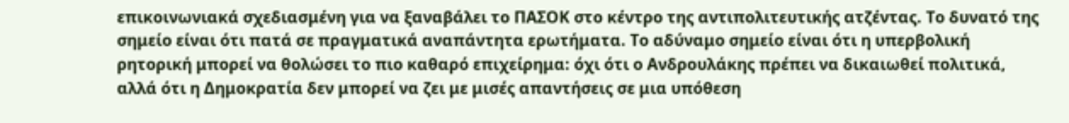επικοινωνιακά σχεδιασμένη για να ξαναβάλει το ΠΑΣΟΚ στο κέντρο της αντιπολιτευτικής ατζέντας. Το δυνατό της σημείο είναι ότι πατά σε πραγματικά αναπάντητα ερωτήματα. Το αδύναμο σημείο είναι ότι η υπερβολική ρητορική μπορεί να θολώσει το πιο καθαρό επιχείρημα: όχι ότι ο Ανδρουλάκης πρέπει να δικαιωθεί πολιτικά, αλλά ότι η Δημοκρατία δεν μπορεί να ζει με μισές απαντήσεις σε μια υπόθεση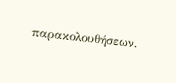παρακολουθήσεων.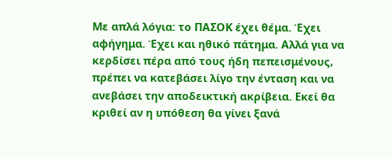Με απλά λόγια: το ΠΑΣΟΚ έχει θέμα. Έχει αφήγημα. Έχει και ηθικό πάτημα. Αλλά για να κερδίσει πέρα από τους ήδη πεπεισμένους, πρέπει να κατεβάσει λίγο την ένταση και να ανεβάσει την αποδεικτική ακρίβεια. Εκεί θα κριθεί αν η υπόθεση θα γίνει ξανά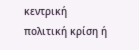κεντρική πολιτική κρίση ή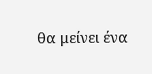θα μείνει ένα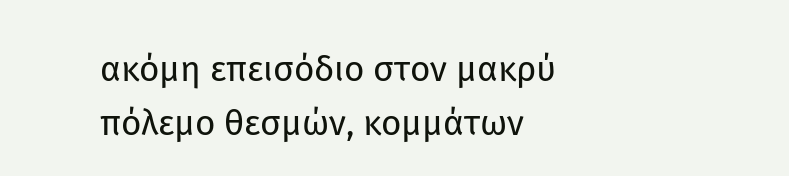ακόμη επεισόδιο στον μακρύ πόλεμο θεσμών, κομμάτων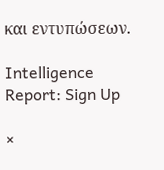και εντυπώσεων.

Intelligence Report: Sign Up

×